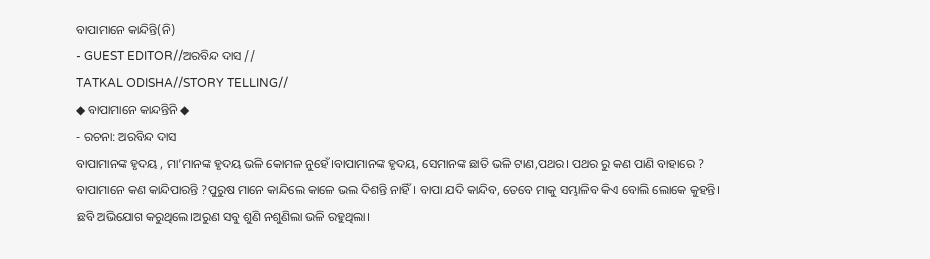ବାପାମାନେ କାନ୍ଦିନ୍ତି(ନି)
- GUEST EDITOR//ଅରବିନ୍ଦ ଦାସ //
TATKAL ODISHA//STORY TELLING//
◆ ବାପାମାନେ କାନ୍ଦନ୍ତିନି ◆
- ରଚନା: ଅରବିନ୍ଦ ଦାସ
ବାପାମାନଙ୍କ ହୃଦୟ , ମା’ମାନଙ୍କ ହୃଦୟ ଭଳି କୋମଳ ନୁହେଁ।ବାପାମାନଙ୍କ ହୃଦୟ, ସେମାନଙ୍କ ଛାତି ଭଳି ଟାଣ,ପଥର। ପଥର ରୁ କଣ ପାଣି ବାହାରେ ?
ବାପାମାନେ କଣ କାନ୍ଦିପାରନ୍ତି ?ପୁରୁଷ ମାନେ କାନ୍ଦିଲେ କାଳେ ଭଲ ଦିଶନ୍ତି ନାହିଁ। ବାପା ଯଦି କାନ୍ଦିବ, ତେବେ ମାକୁ ସମ୍ଭାଳିବ କିଏ ବୋଲି ଲୋକେ କୁହନ୍ତି।
ଛବି ଅଭିଯୋଗ କରୁଥିଲେ।ଅରୁଣ ସବୁ ଶୁଣି ନଶୁଣିଲା ଭଳି ରହୁଥିଲା।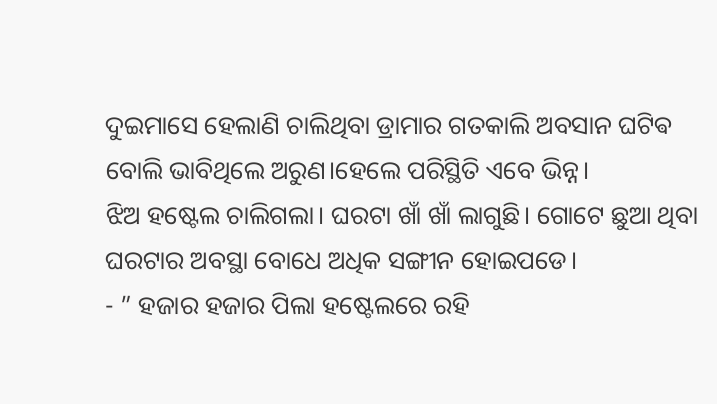ଦୁଇମାସେ ହେଲାଣି ଚାଲିଥିବା ଡ୍ରାମାର ଗତକାଲି ଅବସାନ ଘଟିଵ ବୋଲି ଭାବିଥିଲେ ଅରୁଣ।ହେଲେ ପରିସ୍ଥିତି ଏବେ ଭିନ୍ନ।
ଝିଅ ହଷ୍ଟେଲ ଚାଲିଗଲା। ଘରଟା ଖାଁ ଖାଁ ଲାଗୁଛି। ଗୋଟେ ଛୁଆ ଥିବା ଘରଟାର ଅବସ୍ଥା ବୋଧେ ଅଧିକ ସଙ୍ଗୀନ ହୋଇପଡେ।
- ” ହଜାର ହଜାର ପିଲା ହଷ୍ଟେଲରେ ରହି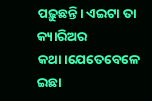ପଢ଼ୁଛନ୍ତି। ଏଇଟା ତା କ୍ୟାରିଅର କଥା।ଯେତେବେଳେ ଇଛା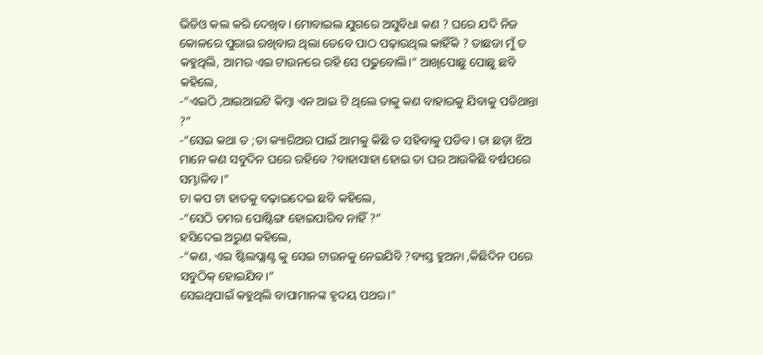ଭିଡିଓ କଲ କରି ଦେଖିବ। ମୋବାଇଲ ଯୁଗରେ ଅସୁବିଧା କଣ ? ଘରେ ଯଦି ନିଜ କୋଳରେ ପୁରାଇ ରଖିବାର ଥିଲା ତେବେ ପାଠ ପଢ଼ାଉଥିଲ କାହିଁକି ? ତାଛଡା ମୁଁ ତ କହୁଥିଲି, ଆମର ଏଇ ଟାଉନରେ ରହି ସେ ପଢୁବୋଲି।” ଆଖିପୋଛୁ ପୋଛୁ ଛବି କହିଲେ,
-“ଏଇଠି ,ଆଇଆଇଟି କିମ୍ବା ଏନ ଆଇ ଟି ଥିଲେ ତାକୁ କଣ ବାହାରକୁ ଯିବାକୁ ପଡିଥାନ୍ତା ?”
-“ସେଇ କଥା ତ ;ତା କ୍ୟାରିଅର ପାଇଁ ଆମକୁ କିଛି ତ ସହିବାକୁ ପଡିବ। ତା ଛଡ଼ା ଝିଅ ମାନେ କଣ ସବୁଦିନ ଘରେ ରହିବେ ?ବାହାସାହା ହୋଇ ତା ଘର ଆଉକିଛି ବର୍ଷପରେ ସମ୍ଭାଳିବ।”
ଚା କପ ଟା ହାତକୁ ବଢ଼ାଇଦେଇ ଛବି କହିଲେ,
-“ସେଠି ତମର ପୋଷ୍ଟିଙ୍ଗ ହୋଇପାରିବ ନାହିଁ ?”
ହସିଦେଇ ଅରୁଣ କହିଲେ,
-“କଣ, ଏଇ ଷ୍ଟିଲପ୍ଲାଣ୍ଟ କୁ ସେଇ ଟାଉନକୁ ନେଇଯିବି ?ବ୍ୟସ୍ତ ହୁଅନା ,କିଛିଦିନ ପରେ ସବୁଠିକ୍ ହୋଇଯିବ।”
ସେଇଥିପାଇଁ କହୁଥିଲି ବାପାମାନଙ୍କ ହୃଦୟ ପଥର।"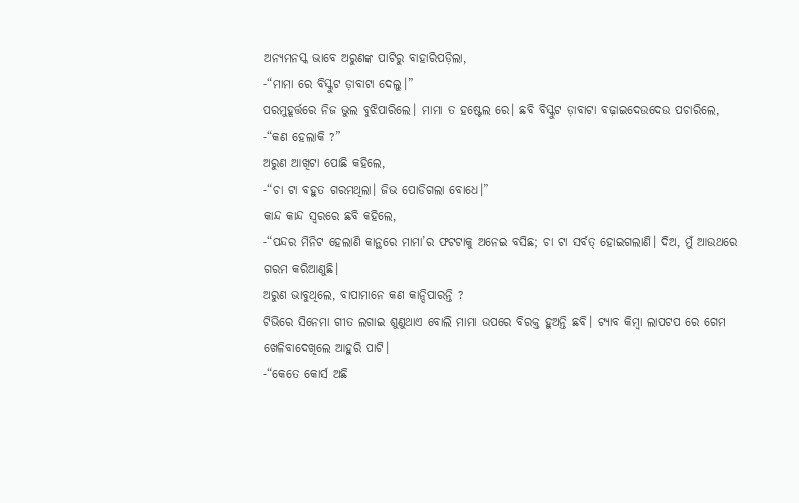ଅନ୍ୟମନସ୍କ ଭାବେ ଅରୁଣଙ୍କ ପାଟିରୁ ବାହାରିପଡ଼ିଲା,
-“ମାମା ରେ ବିସ୍କୁଟ ଡ଼ାବାଟା ଦେଲୁ।”
ପରମୁହୂର୍ତ୍ତରେ ନିଜ ଭୁଲ ବୁଝିପାରିଲେ। ମାମା ତ ହଷ୍ଟେଲ ରେ। ଛବି ବିସ୍କୁଟ ଡ଼ାବାଟା ବଢ଼ାଇଦେଉଦେଉ ପଚାରିଲେ,
-“କଣ ହେଲାକି ?”
ଅରୁଣ ଆଖିଟା ପୋଛି କହିଲେ,
-“ଚା ଟା ବହୁତ ଗରମଥିଲା। ଜିଭ ପୋଡିଗଲା ବୋଧେ।”
କାନ୍ଦ କାନ୍ଦ ସ୍ୱରରେ ଛବି କହିଲେ,
-“ପନ୍ଦର ମିନିଟ ହେଲାଣି କାନ୍ଥରେ ମାମା’ର ଫଟଟାକୁ ଅନେଇ ବସିଛ; ଚା ଟା ସର୍ବତ୍ ହୋଇଗଲାଣି। ଦିଅ, ମୁଁ ଆଉଥରେ ଗରମ କରିଆଣୁଛି।
ଅରୁଣ ଭାବୁଥିଲେ, ବାପାମାନେ କଣ କାନ୍ଦିପାରନ୍ତି ?
ଟିଭିରେ ସିନେମା ଗୀତ ଲଗାଇ ଶୁଣୁଥାଏ ବୋଲି ମାମା ଉପରେ ବିରକ୍ତ ହୁଅନ୍ତି ଛବି। ଟ୍ୟାବ କିମ୍ବା ଲାପଟପ ରେ ଗେମ ଖେଳିବାଦେଖିଲେ ଆହୁରି ପାଟି।
-“କେତେ କୋର୍ସ ଅଛି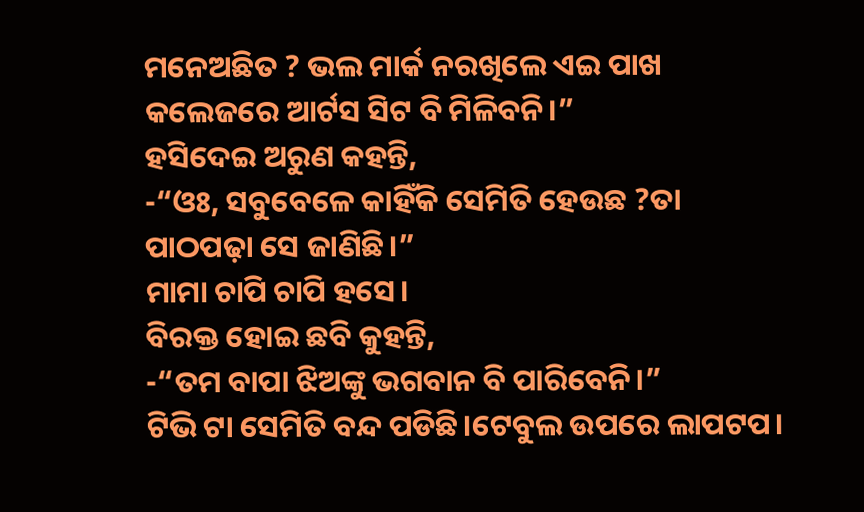ମନେଅଛିତ ? ଭଲ ମାର୍କ ନରଖିଲେ ଏଇ ପାଖ କଲେଜରେ ଆର୍ଟସ ସିଟ ବି ମିଳିବନି।”
ହସିଦେଇ ଅରୁଣ କହନ୍ତି,
-“ଓଃ, ସବୁବେଳେ କାହିଁକି ସେମିତି ହେଉଛ ?ତା ପାଠପଢ଼ା ସେ ଜାଣିଛି।”
ମାମା ଚାପି ଚାପି ହସେ।
ବିରକ୍ତ ହୋଇ ଛବି କୁହନ୍ତି,
-“ତମ ବାପା ଝିଅଙ୍କୁ ଭଗବାନ ବି ପାରିବେନି।”
ଟିଭି ଟା ସେମିତି ବନ୍ଦ ପଡିଛି।ଟେବୁଲ ଉପରେ ଲାପଟପ।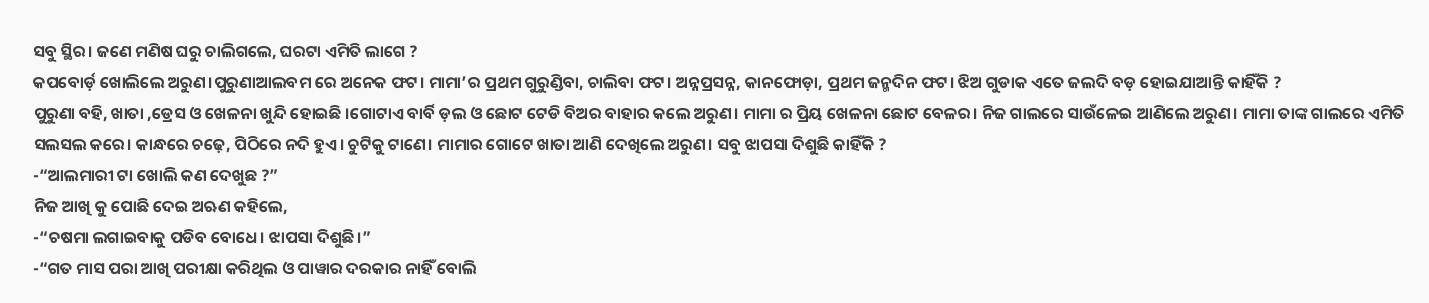ସବୁ ସ୍ଥିର। ଜଣେ ମଣିଷ ଘରୁ ଚାଲିଗଲେ, ଘରଟା ଏମିତି ଲାଗେ ?
କପବୋର୍ଡ଼ ଖୋଲିଲେ ଅରୁଣ।ପୁରୁଣାଆଲବମ ରେ ଅନେକ ଫଟ। ମାମା’ର ପ୍ରଥମ ଗୁରୁଣ୍ଡିବା, ଚାଲିବା ଫଟ। ଅନ୍ନପ୍ରସନ୍ନ, କାନଫୋଡ଼ା, ପ୍ରଥମ ଜନ୍ମଦିନ ଫଟ। ଝିଅ ଗୁଡାକ ଏତେ ଜଲଦି ବଡ଼ ହୋଇଯାଆନ୍ତି କାହିଁକି ?
ପୁରୁଣା ବହି, ଖାତା ,ଡ୍ରେସ ଓ ଖେଳନା ଖୁନ୍ଦି ହୋଇଛି ।ଗୋଟାଏ ବାର୍ବି ଡ଼ଲ ଓ ଛୋଟ ଟେଡି ବିଅର ବାହାର କଲେ ଅରୁଣ। ମାମା ର ପ୍ରିୟ ଖେଳନା ଛୋଟ ବେଳର। ନିଜ ଗାଲରେ ସାଉଁଳେଇ ଆଣିଲେ ଅରୁଣ। ମାମା ତାଙ୍କ ଗାଲରେ ଏମିତି ସଲସଲ କରେ। କାନ୍ଧରେ ଚଢ଼େ, ପିଠିରେ ନଦି ହୁଏ। ଚୁଟିକୁ ଟାଣେ। ମାମାର ଗୋଟେ ଖାତା ଆଣି ଦେଖିଲେ ଅରୁଣ। ସବୁ ଝାପସା ଦିଶୁଛି କାହିଁକି ?
-“ଆଲମାରୀ ଟା ଖୋଲି କଣ ଦେଖୁଛ ?”
ନିଜ ଆଖି କୁ ପୋଛି ଦେଇ ଅଋଣ କହିଲେ,
-“ଚଷମା ଲଗାଇବାକୁ ପଡିବ ବୋଧେ। ଝାପସା ଦିଶୁଛି।”
-“ଗତ ମାସ ପରା ଆଖି ପରୀକ୍ଷା କରିଥିଲ ଓ ପାୱାର ଦରକାର ନାହିଁ ବୋଲି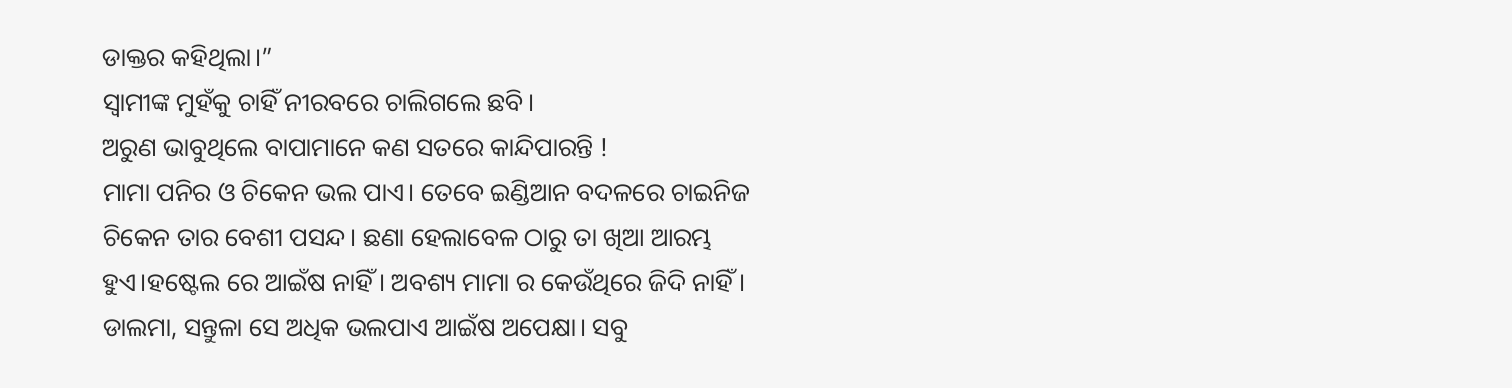ଡାକ୍ତର କହିଥିଲା।”
ସ୍ବାମୀଙ୍କ ମୁହଁକୁ ଚାହିଁ ନୀରବରେ ଚାଲିଗଲେ ଛବି।
ଅରୁଣ ଭାବୁଥିଲେ ବାପାମାନେ କଣ ସତରେ କାନ୍ଦିପାରନ୍ତି !
ମାମା ପନିର ଓ ଚିକେନ ଭଲ ପାଏ। ତେବେ ଇଣ୍ଡିଆନ ବଦଳରେ ଚାଇନିଜ ଚିକେନ ତାର ବେଶୀ ପସନ୍ଦ। ଛଣା ହେଲାବେଳ ଠାରୁ ତା ଖିଆ ଆରମ୍ଭ ହୁଏ।ହଷ୍ଟେଲ ରେ ଆଇଁଷ ନାହିଁ। ଅବଶ୍ୟ ମାମା ର କେଉଁଥିରେ ଜିଦି ନାହିଁ। ଡାଲମା, ସନ୍ତୁଳା ସେ ଅଧିକ ଭଲପାଏ ଆଇଁଷ ଅପେକ୍ଷା। ସବୁ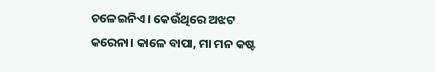ଚଳେଇନିଏ। କେଉଁଥିରେ ଅଝଟ କରେନା। କାଳେ ବାପା, ମା ମନ କଷ୍ଟ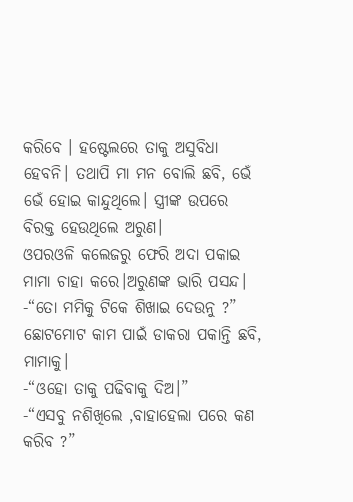କରିବେ । ହଷ୍ଟେଲରେ ତାକୁ ଅସୁବିଧା ହେବନି। ତଥାପି ମା ମନ ବୋଲି ଛବି, ଭେଁ ଭେଁ ହୋଇ କାନ୍ଦୁଥିଲେ। ସ୍ତ୍ରୀଙ୍କ ଉପରେ ବିରକ୍ତ ହେଉଥିଲେ ଅରୁଣ।
ଓପରଓଳି କଲେଜରୁ ଫେରି ଅଦା ପକାଇ ମାମା ଚାହା କରେ।ଅରୁଣଙ୍କ ଭାରି ପସନ୍ଦ।
-“ତୋ ମମିକୁ ଟିକେ ଶିଖାଇ ଦେଉନୁ ?”
ଛୋଟମୋଟ କାମ ପାଇଁ ଡାକରା ପକାନ୍ତି ଛବି, ମାମାକୁ।
-“ଓହୋ ତାକୁ ପଢିବାକୁ ଦିଅ।”
-“ଏସବୁ ନଶିଖିଲେ ,ବାହାହେଲା ପରେ କଣ କରିବ ?”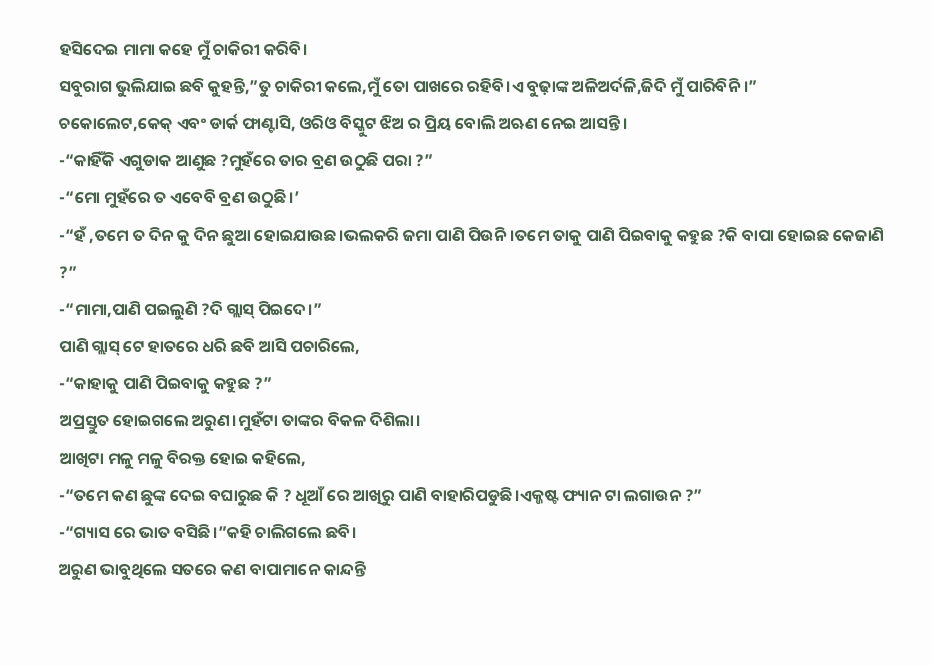ହସିଦେଇ ମାମା କହେ ମୁଁ ଚାକିରୀ କରିବି।
ସବୁରାଗ ଭୁଲିଯାଇ ଛବି କୁହନ୍ତି,”ତୁ ଚାକିରୀ କଲେ,ମୁଁ ତୋ ପାଖରେ ରହିବି।ଏ ବୁଢ଼ାଙ୍କ ଅଳିଅର୍ଦଳି,ଜିଦି ମୁଁ ପାରିବିନି ।”
ଚକୋଲେଟ,କେକ୍ ଏବଂ ଡାର୍କ ଫାଣ୍ଟାସି, ଓରିଓ ବିସ୍କୁଟ ଝିଅ ର ପ୍ରିୟ ବୋଲି ଅଋଣ ନେଇ ଆସନ୍ତି।
-“କାହିଁକି ଏଗୁଡାକ ଆଣୁଛ ?ମୁହଁରେ ତାର ବ୍ରଣ ଉଠୁଛି ପରା ?”
-“ମୋ ମୁହଁରେ ତ ଏବେବି ବ୍ରଣ ଉଠୁଛି।’
-“ହଁ ,ତମେ ତ ଦିନ କୁ ଦିନ ଛୁଆ ହୋଇଯାଉଛ।ଭଲକରି ଜମା ପାଣି ପିଉନି।ତମେ ତାକୁ ପାଣି ପିଇବାକୁ କହୁଛ ?କି ବାପା ହୋଇଛ କେଜାଣି ?”
-“ମାମା,ପାଣି ପଇଲୁଣି ?ଦି ଗ୍ଲାସ୍ ପିଇଦେ।”
ପାଣି ଗ୍ଲାସ୍ ଟେ ହାତରେ ଧରି ଛବି ଆସି ପଚାରିଲେ,
-“କାହାକୁ ପାଣି ପିଇବାକୁ କହୁଛ ?”
ଅପ୍ରସ୍ତୁତ ହୋଇଗଲେ ଅରୁଣ।ମୁହଁଟା ତାଙ୍କର ବିକଳ ଦିଶିଲା।
ଆଖିଟା ମଳୁ ମଳୁ ବିରକ୍ତ ହୋଇ କହିଲେ,
-“ତମେ କଣ ଛୁଙ୍କ ଦେଇ ବଘାରୁଛ କି ? ଧୂଆଁ ରେ ଆଖିରୁ ପାଣି ବାହାରିପଡୁଛି।ଏକ୍ଜଷ୍ଟ ଫ୍ୟାନ ଟା ଲଗାଉନ ?”
-“ଗ୍ୟାସ ରେ ଭାତ ବସିଛି।”କହି ଚାଲିଗଲେ ଛବି।
ଅରୁଣ ଭାବୁଥିଲେ ସତରେ କଣ ବାପାମାନେ କାନ୍ଦନ୍ତି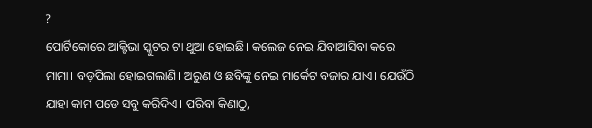?
ପୋର୍ଟିକୋରେ ଆକ୍ଟିଭା ସ୍କୁଟର ଟା ଥୁଆ ହୋଇଛି। କଲେଜ ନେଇ ଯିବାଆସିବା କରେ ମାମା। ବଡ଼ପିଲା ହୋଇଗଲାଣି। ଅରୁଣ ଓ ଛବିଙ୍କୁ ନେଇ ମାର୍କେଟ ବଜାର ଯାଏ। ଯେଉଁଠି ଯାହା କାମ ପଡେ ସବୁ କରିଦିଏ। ପରିବା କିଣାଠୁ,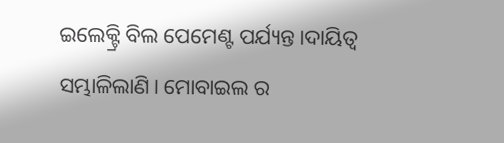ଇଲେକ୍ଟ୍ରି ବିଲ ପେମେଣ୍ଟ ପର୍ଯ୍ୟନ୍ତ।ଦାୟିତ୍ୱ ସମ୍ଭାଳିଲାଣି। ମୋବାଇଲ ର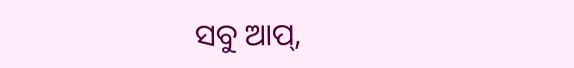ସବୁ ଆପ୍,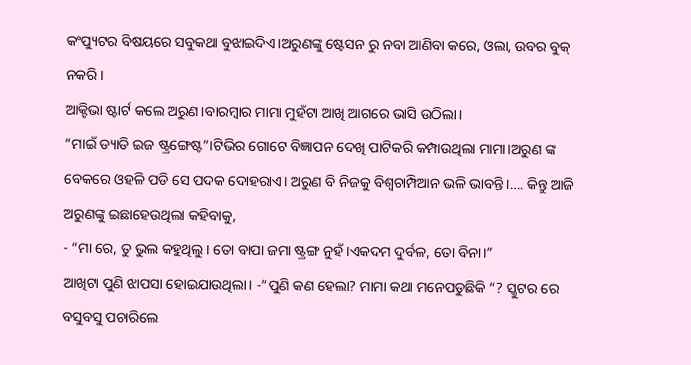କଂପ୍ୟୁଟର ବିଷୟରେ ସବୁକଥା ବୁଝାଇଦିଏ।ଅରୁଣଙ୍କୁ ଷ୍ଟେସନ ରୁ ନବା ଆଣିବା କରେ, ଓଲା, ଉବର ବୁକ୍ ନକରି।
ଆକ୍ଟିଭା ଷ୍ଟାର୍ଟ କଲେ ଅରୁଣ।ବାରମ୍ବାର ମାମା ମୁହଁଟା ଆଖି ଆଗରେ ଭାସି ଉଠିଲା।
“ମାଇଁ ଡ୍ୟାଡି ଇଜ ଷ୍ଟ୍ରଙ୍ଗେଷ୍ଟ”।ଟିଭିର ଗୋଟେ ବିଜ୍ଞାପନ ଦେଖି ପାଟିକରି କମ୍ପାଉଥିଲା ମାମା।ଅରୁଣ ଙ୍କ ବେକରେ ଓହଳି ପଡି ସେ ପଦକ ଦୋହରାଏ। ଅରୁଣ ବି ନିଜକୁ ବିଶ୍ବଚାମ୍ପିଆନ ଭଳି ଭାବନ୍ତି।…. କିନ୍ତୁ ଆଜି ଅରୁଣଙ୍କୁ ଇଛାହେଉଥିଲା କହିବାକୁ,
- “ମା ରେ, ତୁ ଭୁଲ କହୁଥିଲୁ। ତୋ ବାପା ଜମା ଷ୍ଟ୍ରଙ୍ଗ ନୁହଁ।ଏକଦମ ଦୁର୍ବଳ, ତୋ ବିନା।”
ଆଖିଟା ପୁଣି ଝାପସା ହୋଇଯାଉଥିଲା। -“ପୁଣି କଣ ହେଲା? ମାମା କଥା ମନେପଡୁଛିକି “? ସ୍କୁଟର ରେ ବସୁବସୁ ପଚାରିଲେ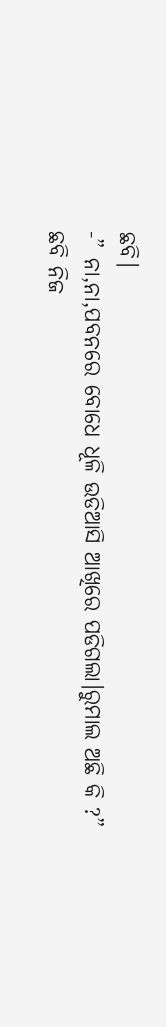ଛବି।
-” ନା,ନା,ପବନରେ ବୋଧେ ଧୂଳି ଉଡିଆସି ଆଖିରେ ପଡିଗଲା।ରୁମାଲ ଅଛି କି ?”
ଛବି ନିଜ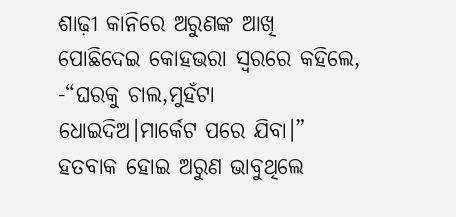ଶାଢ଼ୀ କାନିରେ ଅରୁଣଙ୍କ ଆଖି ପୋଛିଦେଇ କୋହଭରା ସ୍ୱରରେ କହିଲେ,
-“ଘରକୁ ଚାଲ,ମୁହଁଟା ଧୋଇଦିଅ।ମାର୍କେଟ ପରେ ଯିବା।”
ହତବାକ ହୋଇ ଅରୁଣ ଭାବୁଥିଲେ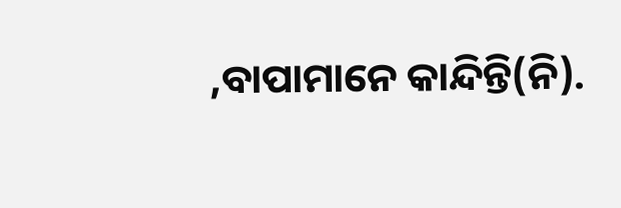,ବାପାମାନେ କାନ୍ଦିନ୍ତି(ନି).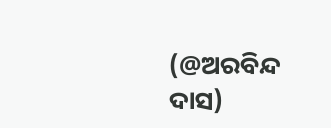(@ଅରବିନ୍ଦ ଦାସ)